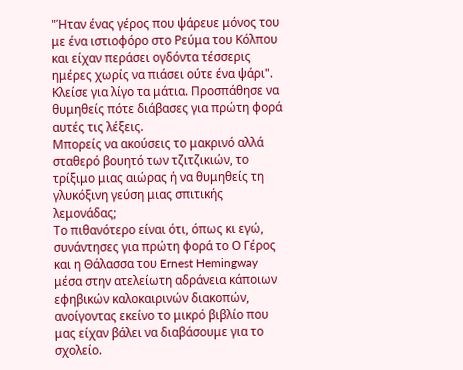"Ήταν ένας γέρος που ψάρευε μόνος του με ένα ιστιοφόρο στο Ρεύμα του Κόλπου και είχαν περάσει ογδόντα τέσσερις ημέρες χωρίς να πιάσει ούτε ένα ψάρι".
Κλείσε για λίγο τα μάτια. Προσπάθησε να θυμηθείς πότε διάβασες για πρώτη φορά αυτές τις λέξεις.
Μπορείς να ακούσεις το μακρινό αλλά σταθερό βουητό των τζιτζικιών, το τρίξιμο μιας αιώρας ή να θυμηθείς τη γλυκόξινη γεύση μιας σπιτικής λεμονάδας;
Το πιθανότερο είναι ότι, όπως κι εγώ, συνάντησες για πρώτη φορά το Ο Γέρος και η Θάλασσα του Ernest Hemingway μέσα στην ατελείωτη αδράνεια κάποιων εφηβικών καλοκαιρινών διακοπών, ανοίγοντας εκείνο το μικρό βιβλίο που μας είχαν βάλει να διαβάσουμε για το σχολείο.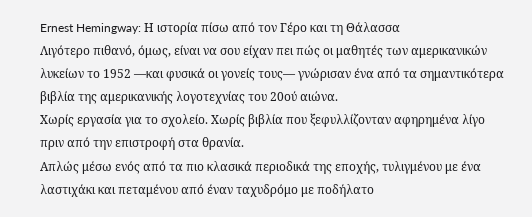Ernest Hemingway: Η ιστορία πίσω από τον Γέρο και τη Θάλασσα
Λιγότερο πιθανό, όμως, είναι να σου είχαν πει πώς οι μαθητές των αμερικανικών λυκείων το 1952 —και φυσικά οι γονείς τους— γνώρισαν ένα από τα σημαντικότερα βιβλία της αμερικανικής λογοτεχνίας του 20ού αιώνα.
Χωρίς εργασία για το σχολείο. Χωρίς βιβλία που ξεφυλλίζονταν αφηρημένα λίγο πριν από την επιστροφή στα θρανία.
Απλώς μέσω ενός από τα πιο κλασικά περιοδικά της εποχής, τυλιγμένου με ένα λαστιχάκι και πεταμένου από έναν ταχυδρόμο με ποδήλατο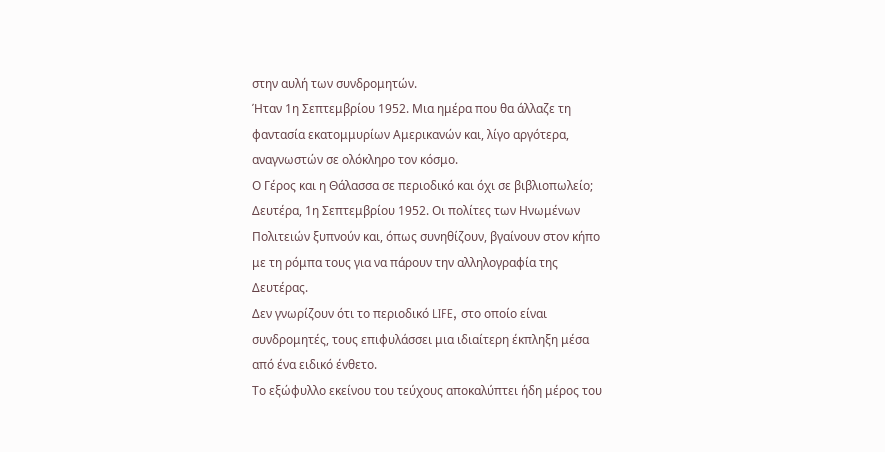στην αυλή των συνδρομητών.
Ήταν 1η Σεπτεμβρίου 1952. Μια ημέρα που θα άλλαζε τη φαντασία εκατομμυρίων Αμερικανών και, λίγο αργότερα, αναγνωστών σε ολόκληρο τον κόσμο.
Ο Γέρος και η Θάλασσα σε περιοδικό και όχι σε βιβλιοπωλείο;
Δευτέρα, 1η Σεπτεμβρίου 1952. Οι πολίτες των Ηνωμένων Πολιτειών ξυπνούν και, όπως συνηθίζουν, βγαίνουν στον κήπο με τη ρόμπα τους για να πάρουν την αλληλογραφία της Δευτέρας.
Δεν γνωρίζουν ότι το περιοδικό LIFE, στο οποίο είναι συνδρομητές, τους επιφυλάσσει μια ιδιαίτερη έκπληξη μέσα από ένα ειδικό ένθετο.
Το εξώφυλλο εκείνου του τεύχους αποκαλύπτει ήδη μέρος του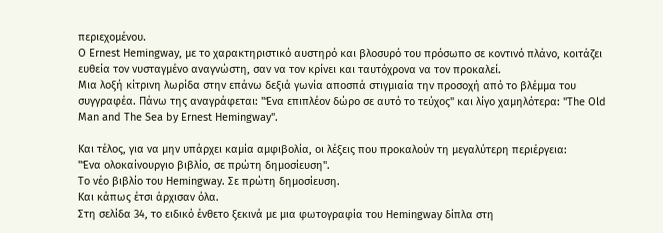περιεχομένου.
Ο Ernest Hemingway, με το χαρακτηριστικό αυστηρό και βλοσυρό του πρόσωπο σε κοντινό πλάνο, κοιτάζει ευθεία τον νυσταγμένο αναγνώστη, σαν να τον κρίνει και ταυτόχρονα να τον προκαλεί.
Μια λοξή κίτρινη λωρίδα στην επάνω δεξιά γωνία αποσπά στιγμιαία την προσοχή από το βλέμμα του συγγραφέα. Πάνω της αναγράφεται: "Ένα επιπλέον δώρο σε αυτό το τεύχος" και λίγο χαμηλότερα: "The Old Man and The Sea by Ernest Hemingway".

Και τέλος, για να μην υπάρχει καμία αμφιβολία, οι λέξεις που προκαλούν τη μεγαλύτερη περιέργεια:
"Ένα ολοκαίνουργιο βιβλίο, σε πρώτη δημοσίευση".
Το νέο βιβλίο του Hemingway. Σε πρώτη δημοσίευση.
Και κάπως έτσι άρχισαν όλα.
Στη σελίδα 34, το ειδικό ένθετο ξεκινά με μια φωτογραφία του Hemingway δίπλα στη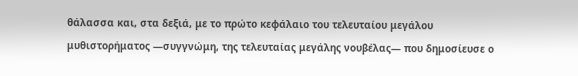θάλασσα και, στα δεξιά, με το πρώτο κεφάλαιο του τελευταίου μεγάλου μυθιστορήματος —συγγνώμη, της τελευταίας μεγάλης νουβέλας— που δημοσίευσε ο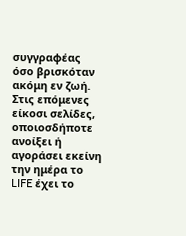συγγραφέας όσο βρισκόταν ακόμη εν ζωή.
Στις επόμενες είκοσι σελίδες, οποιοσδήποτε ανοίξει ή αγοράσει εκείνη την ημέρα το LIFE έχει το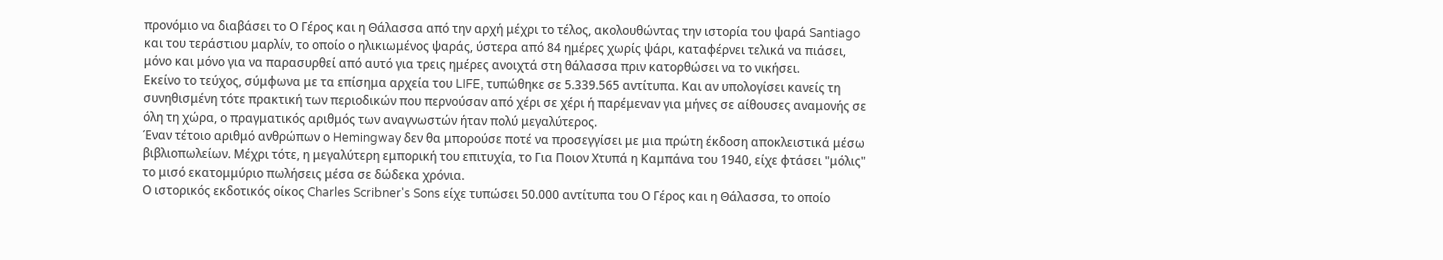προνόμιο να διαβάσει το Ο Γέρος και η Θάλασσα από την αρχή μέχρι το τέλος, ακολουθώντας την ιστορία του ψαρά Santiago και του τεράστιου μαρλίν, το οποίο ο ηλικιωμένος ψαράς, ύστερα από 84 ημέρες χωρίς ψάρι, καταφέρνει τελικά να πιάσει, μόνο και μόνο για να παρασυρθεί από αυτό για τρεις ημέρες ανοιχτά στη θάλασσα πριν κατορθώσει να το νικήσει.
Εκείνο το τεύχος, σύμφωνα με τα επίσημα αρχεία του LIFE, τυπώθηκε σε 5.339.565 αντίτυπα. Και αν υπολογίσει κανείς τη συνηθισμένη τότε πρακτική των περιοδικών που περνούσαν από χέρι σε χέρι ή παρέμεναν για μήνες σε αίθουσες αναμονής σε όλη τη χώρα, ο πραγματικός αριθμός των αναγνωστών ήταν πολύ μεγαλύτερος.
Έναν τέτοιο αριθμό ανθρώπων ο Hemingway δεν θα μπορούσε ποτέ να προσεγγίσει με μια πρώτη έκδοση αποκλειστικά μέσω βιβλιοπωλείων. Μέχρι τότε, η μεγαλύτερη εμπορική του επιτυχία, το Για Ποιον Χτυπά η Καμπάνα του 1940, είχε φτάσει "μόλις" το μισό εκατομμύριο πωλήσεις μέσα σε δώδεκα χρόνια.
Ο ιστορικός εκδοτικός οίκος Charles Scribner's Sons είχε τυπώσει 50.000 αντίτυπα του Ο Γέρος και η Θάλασσα, το οποίο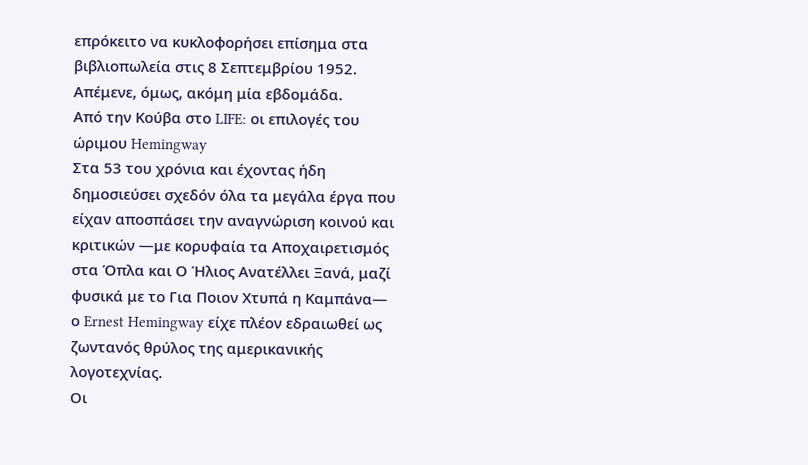επρόκειτο να κυκλοφορήσει επίσημα στα βιβλιοπωλεία στις 8 Σεπτεμβρίου 1952.
Απέμενε, όμως, ακόμη μία εβδομάδα.
Από την Κούβα στο LIFE: οι επιλογές του ώριμου Hemingway
Στα 53 του χρόνια και έχοντας ήδη δημοσιεύσει σχεδόν όλα τα μεγάλα έργα που είχαν αποσπάσει την αναγνώριση κοινού και κριτικών —με κορυφαία τα Αποχαιρετισμός στα Όπλα και Ο Ήλιος Ανατέλλει Ξανά, μαζί φυσικά με το Για Ποιον Χτυπά η Καμπάνα— ο Ernest Hemingway είχε πλέον εδραιωθεί ως ζωντανός θρύλος της αμερικανικής λογοτεχνίας.
Οι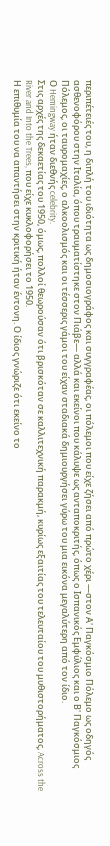περιπέτειές του, η διπλή του ιδιότητα ως δημοσιογράφος και συγγραφέας, οι πόλεμοι που είχε ζήσει από πρώτο χέρι —στον Α' Παγκόσμιο Πόλεμο ως οδηγός ασθενοφόρου στην Ιταλία, όπου τραυματίστηκε στον Πιάβε— αλλά και εκείνοι που κάλυψε ως ανταποκριτής, όπως ο Ισπανικός Εμφύλιος και ο Β' Παγκόσμιος Πόλεμος, οι ταυρομαχίες, ο αλκοολισμός και οι τέσσερις γάμοι του είχαν σταδιακά δημιουργήσει γύρω του μια εικόνα μεγαλύτερη από τον ίδιο.
Ο Hemingway ήταν διεθνής celebrity.
Στις αρχές της δεκαετίας του 1950, όμως, πολλοί θεωρούσαν ότι βρισκόταν σε καλλιτεχνική παρακμή, κυρίως εξαιτίας του τελευταίου του μυθιστορήματος, Across the River and Into the Trees, που είχε κυκλοφορήσει το 1950.
Η επιθυμία του να απαντήσει στην κριτική ήταν έντονη. Ο ίδιος γνώριζε ότι εκείνο το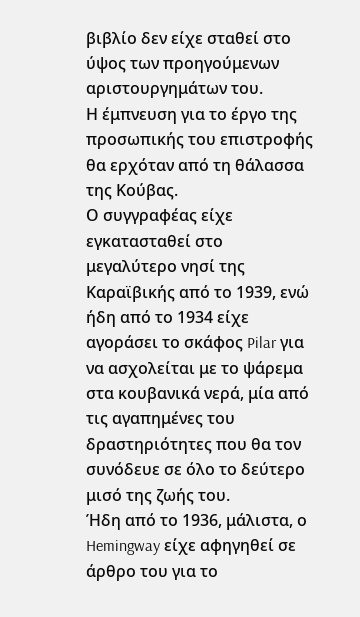βιβλίο δεν είχε σταθεί στο ύψος των προηγούμενων αριστουργημάτων του.
Η έμπνευση για το έργο της προσωπικής του επιστροφής θα ερχόταν από τη θάλασσα της Κούβας.
Ο συγγραφέας είχε εγκατασταθεί στο μεγαλύτερο νησί της Καραϊβικής από το 1939, ενώ ήδη από το 1934 είχε αγοράσει το σκάφος Pilar για να ασχολείται με το ψάρεμα στα κουβανικά νερά, μία από τις αγαπημένες του δραστηριότητες που θα τον συνόδευε σε όλο το δεύτερο μισό της ζωής του.
Ήδη από το 1936, μάλιστα, ο Hemingway είχε αφηγηθεί σε άρθρο του για το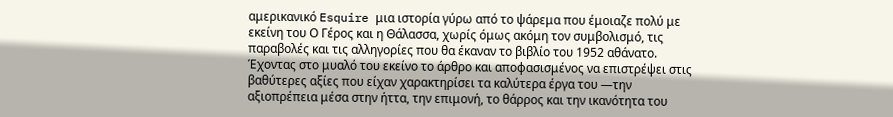αμερικανικό Esquire μια ιστορία γύρω από το ψάρεμα που έμοιαζε πολύ με εκείνη του Ο Γέρος και η Θάλασσα, χωρίς όμως ακόμη τον συμβολισμό, τις παραβολές και τις αλληγορίες που θα έκαναν το βιβλίο του 1952 αθάνατο.
Έχοντας στο μυαλό του εκείνο το άρθρο και αποφασισμένος να επιστρέψει στις βαθύτερες αξίες που είχαν χαρακτηρίσει τα καλύτερα έργα του —την αξιοπρέπεια μέσα στην ήττα, την επιμονή, το θάρρος και την ικανότητα του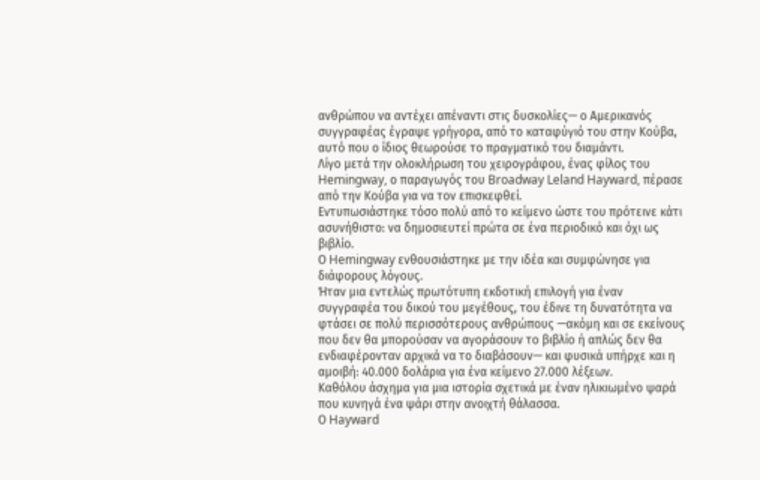ανθρώπου να αντέχει απέναντι στις δυσκολίες— ο Αμερικανός συγγραφέας έγραψε γρήγορα, από το καταφύγιό του στην Κούβα, αυτό που ο ίδιος θεωρούσε το πραγματικό του διαμάντι.
Λίγο μετά την ολοκλήρωση του χειρογράφου, ένας φίλος του Hemingway, ο παραγωγός του Broadway Leland Hayward, πέρασε από την Κούβα για να τον επισκεφθεί.
Εντυπωσιάστηκε τόσο πολύ από το κείμενο ώστε του πρότεινε κάτι ασυνήθιστο: να δημοσιευτεί πρώτα σε ένα περιοδικό και όχι ως βιβλίο.
Ο Hemingway ενθουσιάστηκε με την ιδέα και συμφώνησε για διάφορους λόγους.
Ήταν μια εντελώς πρωτότυπη εκδοτική επιλογή για έναν συγγραφέα του δικού του μεγέθους, του έδινε τη δυνατότητα να φτάσει σε πολύ περισσότερους ανθρώπους —ακόμη και σε εκείνους που δεν θα μπορούσαν να αγοράσουν το βιβλίο ή απλώς δεν θα ενδιαφέρονταν αρχικά να το διαβάσουν— και φυσικά υπήρχε και η αμοιβή: 40.000 δολάρια για ένα κείμενο 27.000 λέξεων.
Καθόλου άσχημα για μια ιστορία σχετικά με έναν ηλικιωμένο ψαρά που κυνηγά ένα ψάρι στην ανοιχτή θάλασσα.
Ο Hayward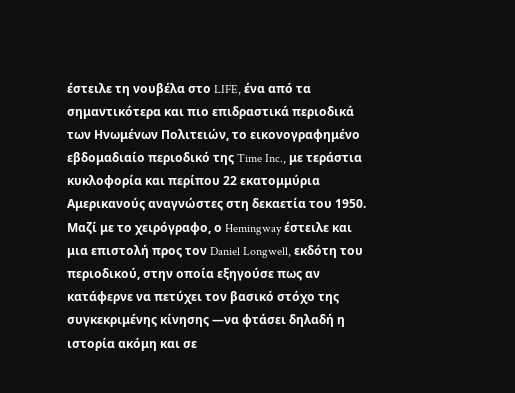έστειλε τη νουβέλα στο LIFE, ένα από τα σημαντικότερα και πιο επιδραστικά περιοδικά των Ηνωμένων Πολιτειών, το εικονογραφημένο εβδομαδιαίο περιοδικό της Time Inc., με τεράστια κυκλοφορία και περίπου 22 εκατομμύρια Αμερικανούς αναγνώστες στη δεκαετία του 1950.
Μαζί με το χειρόγραφο, ο Hemingway έστειλε και μια επιστολή προς τον Daniel Longwell, εκδότη του περιοδικού, στην οποία εξηγούσε πως αν κατάφερνε να πετύχει τον βασικό στόχο της συγκεκριμένης κίνησης —να φτάσει δηλαδή η ιστορία ακόμη και σε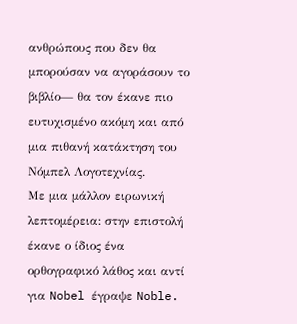ανθρώπους που δεν θα μπορούσαν να αγοράσουν το βιβλίο— θα τον έκανε πιο ευτυχισμένο ακόμη και από μια πιθανή κατάκτηση του Νόμπελ Λογοτεχνίας.
Με μια μάλλον ειρωνική λεπτομέρεια: στην επιστολή έκανε ο ίδιος ένα ορθογραφικό λάθος και αντί για Nobel έγραψε Noble.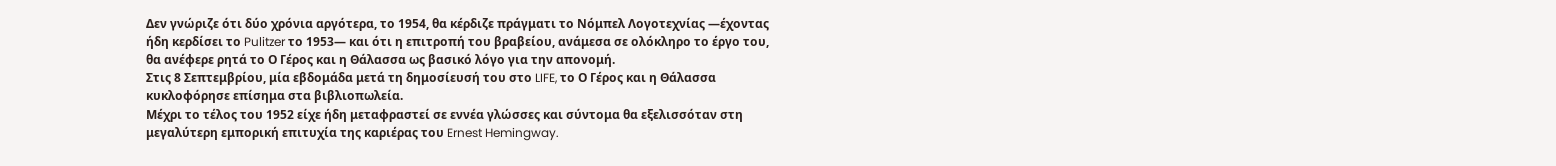Δεν γνώριζε ότι δύο χρόνια αργότερα, το 1954, θα κέρδιζε πράγματι το Νόμπελ Λογοτεχνίας —έχοντας ήδη κερδίσει το Pulitzer το 1953— και ότι η επιτροπή του βραβείου, ανάμεσα σε ολόκληρο το έργο του, θα ανέφερε ρητά το Ο Γέρος και η Θάλασσα ως βασικό λόγο για την απονομή.
Στις 8 Σεπτεμβρίου, μία εβδομάδα μετά τη δημοσίευσή του στο LIFE, το Ο Γέρος και η Θάλασσα κυκλοφόρησε επίσημα στα βιβλιοπωλεία.
Μέχρι το τέλος του 1952 είχε ήδη μεταφραστεί σε εννέα γλώσσες και σύντομα θα εξελισσόταν στη μεγαλύτερη εμπορική επιτυχία της καριέρας του Ernest Hemingway.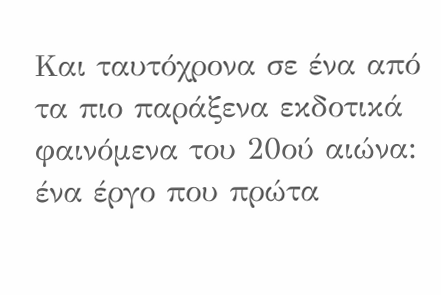Και ταυτόχρονα σε ένα από τα πιο παράξενα εκδοτικά φαινόμενα του 20ού αιώνα: ένα έργο που πρώτα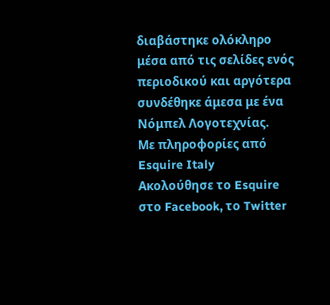διαβάστηκε ολόκληρο μέσα από τις σελίδες ενός περιοδικού και αργότερα συνδέθηκε άμεσα με ένα Νόμπελ Λογοτεχνίας.
Με πληροφορίες από Esquire Italy
Ακολούθησε το Esquire στο Facebook, το Twitter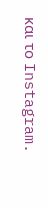και το Instagram.